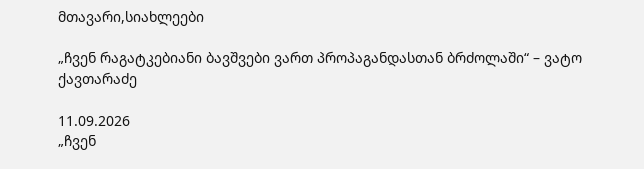მთავარი,სიახლეები

„ჩვენ რაგატკებიანი ბავშვები ვართ პროპაგანდასთან ბრძოლაში“ – ვატო ქავთარაძე

11.09.2026
„ჩვენ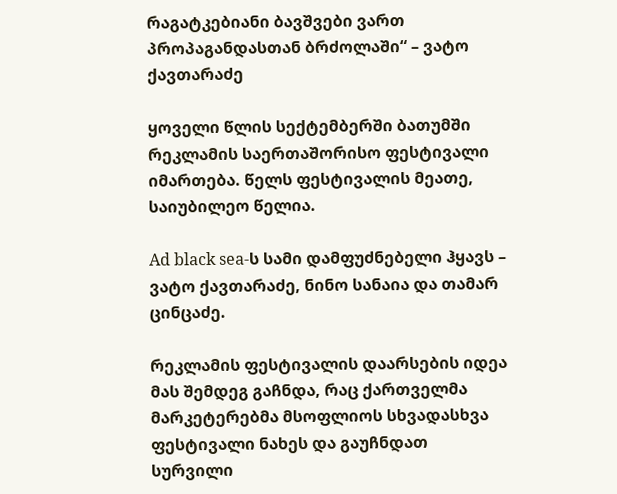რაგატკებიანი ბავშვები ვართ პროპაგანდასთან ბრძოლაში“ – ვატო ქავთარაძე

ყოველი წლის სექტემბერში ბათუმში რეკლამის საერთაშორისო ფესტივალი იმართება. წელს ფესტივალის მეათე, საიუბილეო წელია.

Ad black sea-ს სამი დამფუძნებელი ჰყავს – ვატო ქავთარაძე, ნინო სანაია და თამარ ცინცაძე.

რეკლამის ფესტივალის დაარსების იდეა მას შემდეგ გაჩნდა, რაც ქართველმა მარკეტერებმა მსოფლიოს სხვადასხვა ფესტივალი ნახეს და გაუჩნდათ სურვილი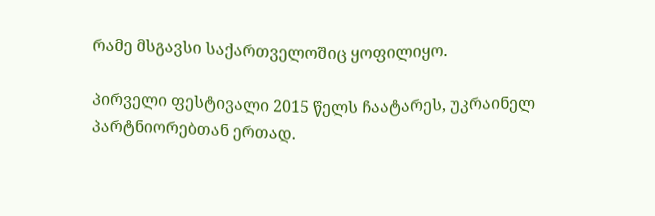რამე მსგავსი საქართველოშიც ყოფილიყო.

პირველი ფესტივალი 2015 წელს ჩაატარეს, უკრაინელ პარტნიორებთან ერთად.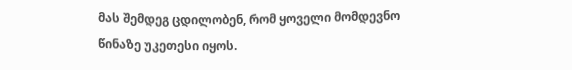მას შემდეგ ცდილობენ, რომ ყოველი მომდევნო წინაზე უკეთესი იყოს.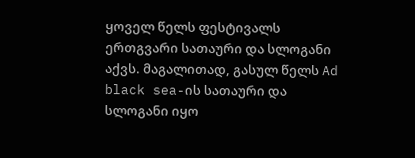ყოველ წელს ფესტივალს ერთგვარი სათაური და სლოგანი აქვს. მაგალითად, გასულ წელს Ad black sea-ის სათაური და სლოგანი იყო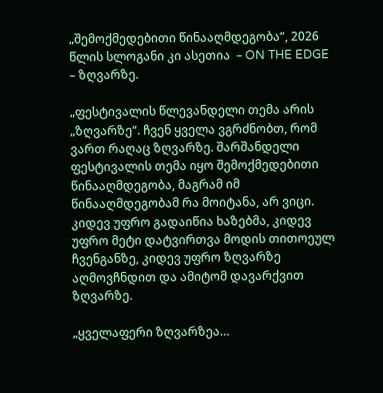„შემოქმედებითი წინააღმდეგობა“, 2026 წლის სლოგანი კი ასეთია  – ON THE EDGE – ზღვარზე.

„ფესტივალის წლევანდელი თემა არის „ზღვარზე“. ჩვენ ყველა ვგრძნობთ, რომ ვართ რაღაც ზღვარზე. შარშანდელი ფესტივალის თემა იყო შემოქმედებითი წინააღმდეგობა, მაგრამ იმ წინააღმდეგობამ რა მოიტანა, არ ვიცი. კიდევ უფრო გადაიწია ხაზებმა, კიდევ უფრო მეტი დატვირთვა მოდის თითოეულ ჩვენგანზე, კიდევ უფრო ზღვარზე აღმოვჩნდით და ამიტომ დავარქვით ზღვარზე.

„ყველაფერი ზღვარზეა…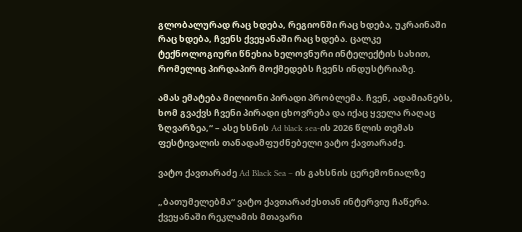გლობალურად რაც ხდება, რეგიონში რაც ხდება, უკრაინაში რაც ხდება, ჩვენს ქვეყანაში რაც ხდება. ცალკე ტექნოლოგიური წნეხია ხელოვნური ინტელექტის სახით, რომელიც პირდაპირ მოქმედებს ჩვენს ინდუსტრიაზე.

ამას ემატება მილიონი პირადი პრობლემა. ჩვენ, ადამიანებს, ხომ გვაქვს ჩვენი პირადი ცხოვრება და იქაც ყველა რაღაც ზღვარზეა,“ – ასე ხსნის Ad black sea-ის 2026 წლის თემას ფესტივალის თანადამფუძნებელი ვატო ქავთარაძე.

ვატო ქავთარაძე Ad Black Sea – ის გახსნის ცერემონიალზე

„ბათუმელებმა“ ვატო ქავთარაძესთან ინტერვიუ ჩაწერა. ქვეყანაში რეკლამის მთავარი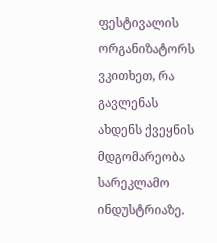ფესტივალის ორგანიზატორს ვკითხეთ, რა გავლენას ახდენს ქვეყნის მდგომარეობა სარეკლამო ინდუსტრიაზე.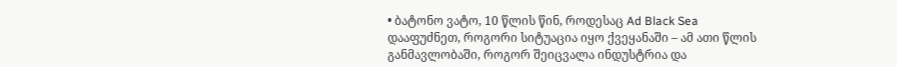• ბატონო ვატო, 10 წლის წინ, როდესაც Ad Black Sea დააფუძნეთ, როგორი სიტუაცია იყო ქვეყანაში – ამ ათი წლის განმავლობაში, როგორ შეიცვალა ინდუსტრია და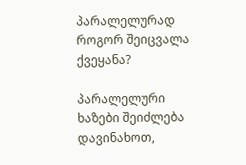პარალელურად როგორ შეიცვალა ქვეყანა?

პარალელური ხაზები შეიძლება დავინახოთ,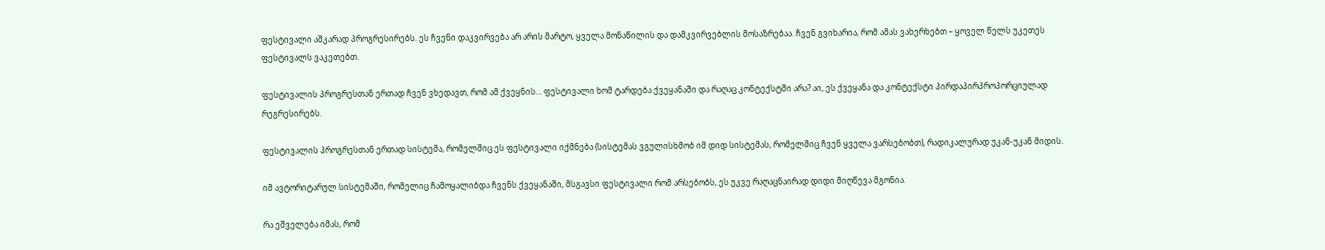ფესტივალი აშკარად პროგრესირებს. ეს ჩვენი დაკვირვება არ არის მარტო, ყველა მონაწილის და დამკვირვებლის მოსაზრებაა. ჩვენ გვიხარია, რომ ამას ვახერხებთ – ყოველ წელს უკეთეს ფესტივალს ვაკეთებთ.

ფესტივალის პროგრესთან ერთად ჩვენ ვხედავთ, რომ ამ ქვეყნის… ფესტივალი ხომ ტარდება ქვეყანაში და რაღაც კონტექსტში არა? აი, ეს ქვეყანა და კონტექსტი პირდაპირპროპორციულად რეგრესირებს.

ფესტივალის პროგრესთან ერთად სისტემა, რომელშიც ეს ფესტივალი იქმნება (სისტემას ვგულისხმობ იმ დიდ სისტემას, რომელშიც ჩვენ ყველა ვარსებობთ), რადიკალურად უკან-უკან მიდის.

იმ ავტორიტარულ სისტემაში, რომელიც ჩამოყალიბდა ჩვენს ქვეყანაში, მსგავსი ფესტივალი რომ არსებობს, ეს უკვე რაღაცნაირად დიდი მიღწევა მგონია.

რა ეშველება იმას, რომ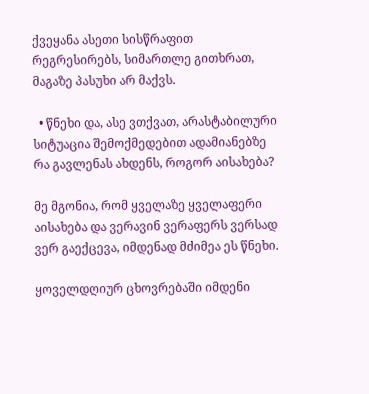ქვეყანა ასეთი სისწრაფით რეგრესირებს, სიმართლე გითხრათ, მაგაზე პასუხი არ მაქვს.

  • წნეხი და, ასე ვთქვათ, არასტაბილური სიტუაცია შემოქმედებით ადამიანებზე რა გავლენას ახდენს, როგორ აისახება?

მე მგონია, რომ ყველაზე ყველაფერი აისახება და ვერავინ ვერაფერს ვერსად ვერ გაექცევა, იმდენად მძიმეა ეს წნეხი.

ყოველდღიურ ცხოვრებაში იმდენი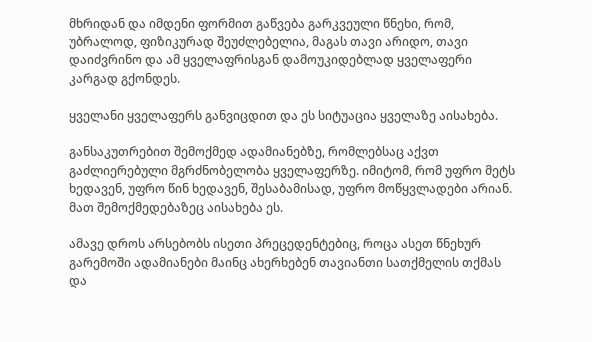მხრიდან და იმდენი ფორმით გაწვება გარკვეული წნეხი, რომ, უბრალოდ, ფიზიკურად შეუძლებელია, მაგას თავი არიდო, თავი დაიძვრინო და ამ ყველაფრისგან დამოუკიდებლად ყველაფერი კარგად გქონდეს.

ყველანი ყველაფერს განვიცდით და ეს სიტუაცია ყველაზე აისახება.

განსაკუთრებით შემოქმედ ადამიანებზე, რომლებსაც აქვთ გაძლიერებული მგრძნობელობა ყველაფერზე. იმიტომ, რომ უფრო მეტს ხედავენ, უფრო წინ ხედავენ, შესაბამისად, უფრო მოწყვლადები არიან. მათ შემოქმედებაზეც აისახება ეს.

ამავე დროს არსებობს ისეთი პრეცედენტებიც, როცა ასეთ წნეხურ გარემოში ადამიანები მაინც ახერხებენ თავიანთი სათქმელის თქმას და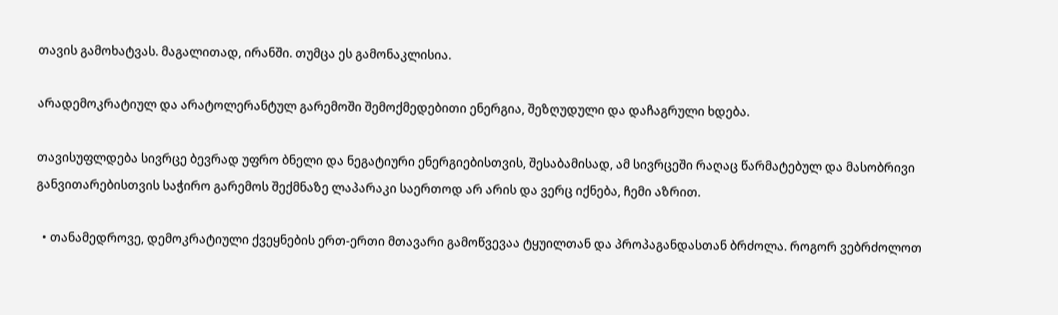თავის გამოხატვას. მაგალითად, ირანში. თუმცა ეს გამონაკლისია.

არადემოკრატიულ და არატოლერანტულ გარემოში შემოქმედებითი ენერგია, შეზღუდული და დაჩაგრული ხდება.

თავისუფლდება სივრცე ბევრად უფრო ბნელი და ნეგატიური ენერგიებისთვის, შესაბამისად, ამ სივრცეში რაღაც წარმატებულ და მასობრივი განვითარებისთვის საჭირო გარემოს შექმნაზე ლაპარაკი საერთოდ არ არის და ვერც იქნება, ჩემი აზრით.

  • თანამედროვე, დემოკრატიული ქვეყნების ერთ-ერთი მთავარი გამოწვევაა ტყუილთან და პროპაგანდასთან ბრძოლა. როგორ ვებრძოლოთ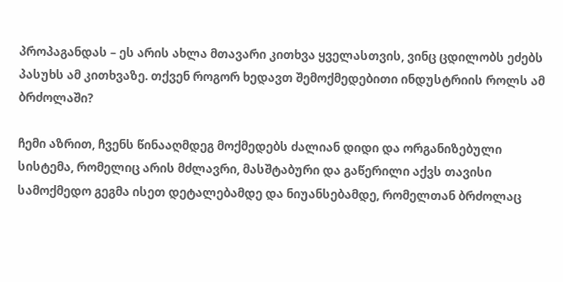პროპაგანდას – ეს არის ახლა მთავარი კითხვა ყველასთვის, ვინც ცდილობს ეძებს პასუხს ამ კითხვაზე. თქვენ როგორ ხედავთ შემოქმედებითი ინდუსტრიის როლს ამ ბრძოლაში?

ჩემი აზრით, ჩვენს წინააღმდეგ მოქმედებს ძალიან დიდი და ორგანიზებული სისტემა, რომელიც არის მძლავრი, მასშტაბური და გაწერილი აქვს თავისი სამოქმედო გეგმა ისეთ დეტალებამდე და ნიუანსებამდე, რომელთან ბრძოლაც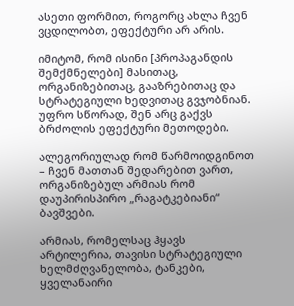ასეთი ფორმით, როგორც ახლა ჩვენ ვცდილობთ, ეფექტური არ არის.

იმიტომ, რომ ისინი [პროპაგანდის შემქმნელები] მასითაც, ორგანიზებითაც, გააზრებითაც და სტრატეგიული ხედვითაც გვჯობნიან. უფრო სწორად, შენ არც გაქვს ბრძოლის ეფექტური მეთოდები.

ალეგორიულად რომ წარმოიდგინოთ – ჩვენ მათთან შედარებით ვართ, ორგანიზებულ არმიას რომ დაუპირისპირო „რაგატკებიანი“ ბავშვები.

არმიას, რომელსაც ჰყავს არტილერია, თავისი სტრატეგიული ხელმძღვანელობა, ტანკები, ყველანაირი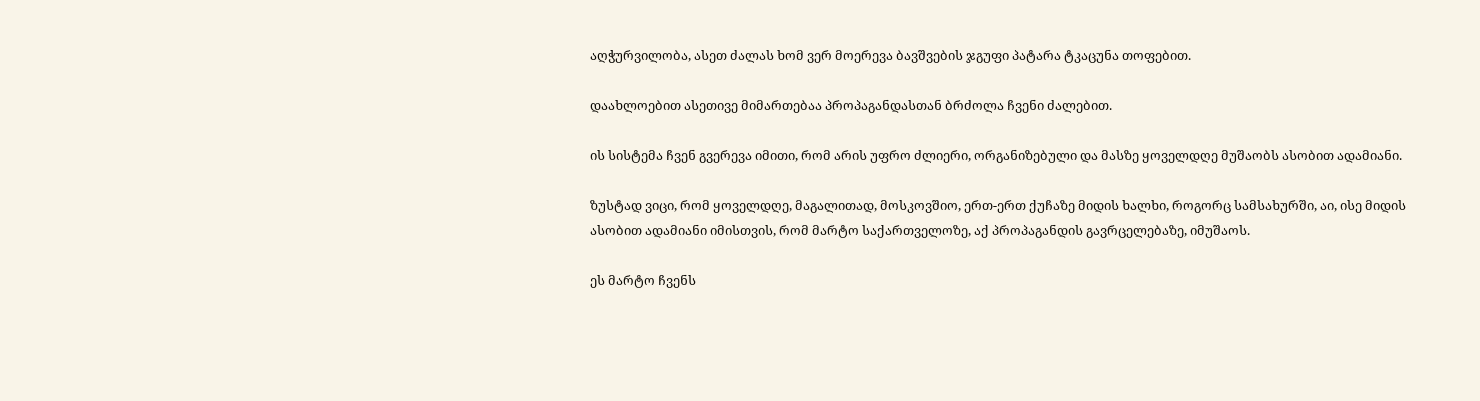აღჭურვილობა, ასეთ ძალას ხომ ვერ მოერევა ბავშვების ჯგუფი პატარა ტკაცუნა თოფებით.

დაახლოებით ასეთივე მიმართებაა პროპაგანდასთან ბრძოლა ჩვენი ძალებით.

ის სისტემა ჩვენ გვერევა იმითი, რომ არის უფრო ძლიერი, ორგანიზებული და მასზე ყოველდღე მუშაობს ასობით ადამიანი.

ზუსტად ვიცი, რომ ყოველდღე, მაგალითად, მოსკოვშიო, ერთ-ერთ ქუჩაზე მიდის ხალხი, როგორც სამსახურში, აი, ისე მიდის ასობით ადამიანი იმისთვის, რომ მარტო საქართველოზე, აქ პროპაგანდის გავრცელებაზე, იმუშაოს.

ეს მარტო ჩვენს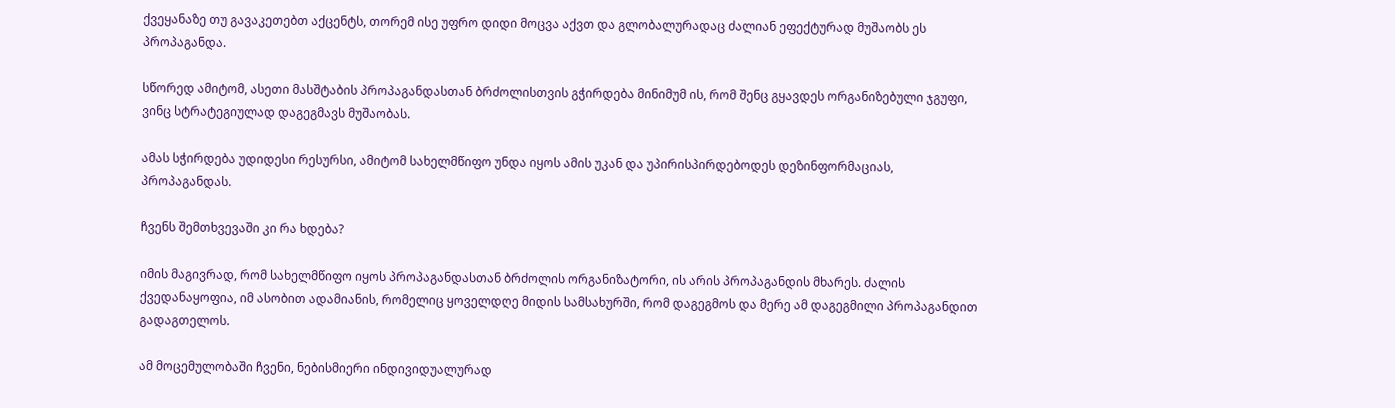ქვეყანაზე თუ გავაკეთებთ აქცენტს, თორემ ისე უფრო დიდი მოცვა აქვთ და გლობალურადაც ძალიან ეფექტურად მუშაობს ეს პროპაგანდა.

სწორედ ამიტომ, ასეთი მასშტაბის პროპაგანდასთან ბრძოლისთვის გჭირდება მინიმუმ ის, რომ შენც გყავდეს ორგანიზებული ჯგუფი, ვინც სტრატეგიულად დაგეგმავს მუშაობას.

ამას სჭირდება უდიდესი რესურსი, ამიტომ სახელმწიფო უნდა იყოს ამის უკან და უპირისპირდებოდეს დეზინფორმაციას, პროპაგანდას.

ჩვენს შემთხვევაში კი რა ხდება?

იმის მაგივრად, რომ სახელმწიფო იყოს პროპაგანდასთან ბრძოლის ორგანიზატორი, ის არის პროპაგანდის მხარეს. ძალის ქვედანაყოფია, იმ ასობით ადამიანის, რომელიც ყოველდღე მიდის სამსახურში, რომ დაგეგმოს და მერე ამ დაგეგმილი პროპაგანდით გადაგთელოს.

ამ მოცემულობაში ჩვენი, ნებისმიერი ინდივიდუალურად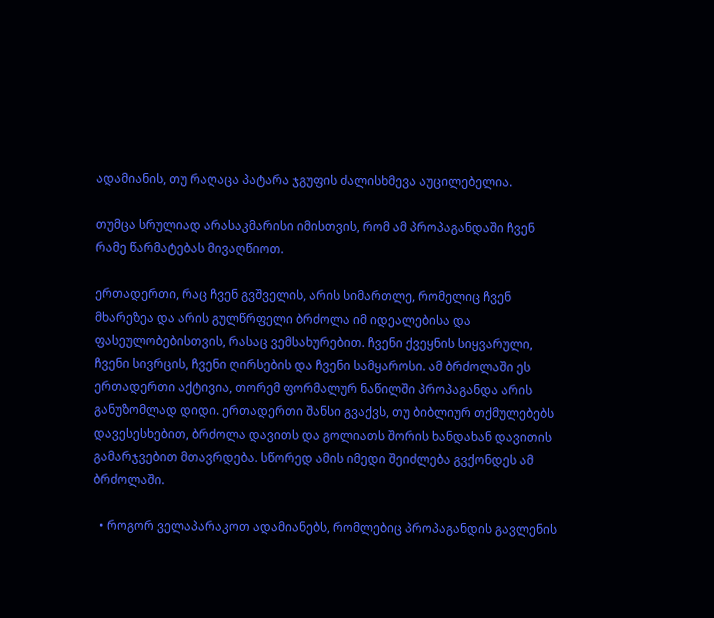ადამიანის, თუ რაღაცა პატარა ჯგუფის ძალისხმევა აუცილებელია.

თუმცა სრულიად არასაკმარისი იმისთვის, რომ ამ პროპაგანდაში ჩვენ რამე წარმატებას მივაღწიოთ.

ერთადერთი, რაც ჩვენ გვშველის, არის სიმართლე, რომელიც ჩვენ მხარეზეა და არის გულწრფელი ბრძოლა იმ იდეალებისა და ფასეულობებისთვის, რასაც ვემსახურებით. ჩვენი ქვეყნის სიყვარული, ჩვენი სივრცის, ჩვენი ღირსების და ჩვენი სამყაროსი. ამ ბრძოლაში ეს ერთადერთი აქტივია, თორემ ფორმალურ ნაწილში პროპაგანდა არის განუზომლად დიდი. ერთადერთი შანსი გვაქვს, თუ ბიბლიურ თქმულებებს დავესესხებით, ბრძოლა დავითს და გოლიათს შორის ხანდახან დავითის გამარჯვებით მთავრდება. სწორედ ამის იმედი შეიძლება გვქონდეს ამ ბრძოლაში.

  • როგორ ველაპარაკოთ ადამიანებს, რომლებიც პროპაგანდის გავლენის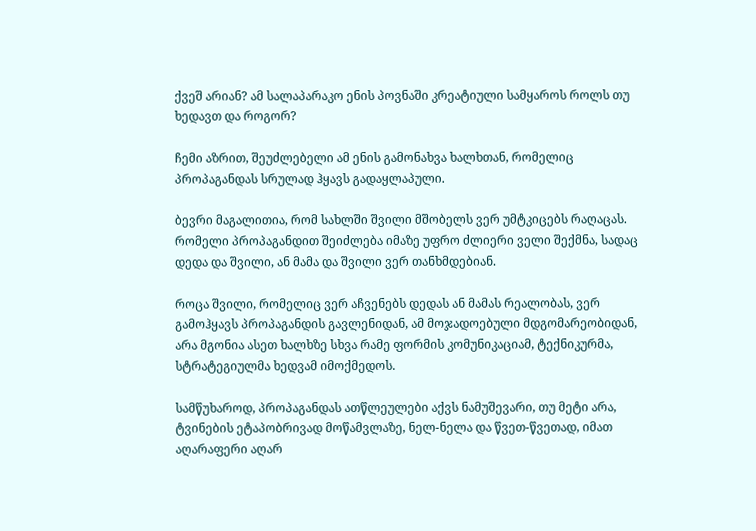ქვეშ არიან? ამ სალაპარაკო ენის პოვნაში კრეატიული სამყაროს როლს თუ ხედავთ და როგორ?

ჩემი აზრით, შეუძლებელი ამ ენის გამონახვა ხალხთან, რომელიც პროპაგანდას სრულად ჰყავს გადაყლაპული.

ბევრი მაგალითია, რომ სახლში შვილი მშობელს ვერ უმტკიცებს რაღაცას. რომელი პროპაგანდით შეიძლება იმაზე უფრო ძლიერი ველი შექმნა, სადაც დედა და შვილი, ან მამა და შვილი ვერ თანხმდებიან.

როცა შვილი, რომელიც ვერ აჩვენებს დედას ან მამას რეალობას, ვერ გამოჰყავს პროპაგანდის გავლენიდან, ამ მოჯადოებული მდგომარეობიდან, არა მგონია ასეთ ხალხზე სხვა რამე ფორმის კომუნიკაციამ, ტექნიკურმა, სტრატეგიულმა ხედვამ იმოქმედოს.

სამწუხაროდ, პროპაგანდას ათწლეულები აქვს ნამუშევარი, თუ მეტი არა, ტვინების ეტაპობრივად მოწამვლაზე, ნელ-ნელა და წვეთ-წვეთად, იმათ აღარაფერი აღარ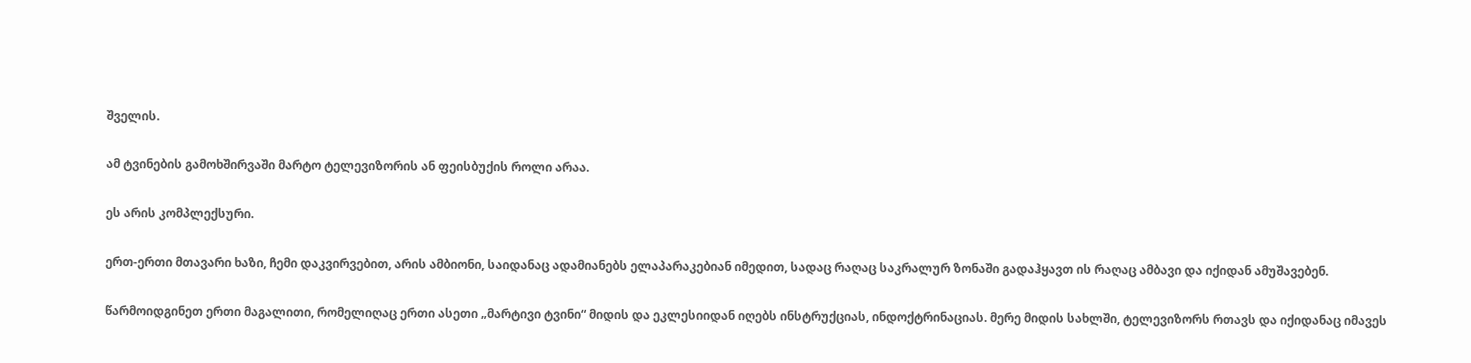შველის.

ამ ტვინების გამოხშირვაში მარტო ტელევიზორის ან ფეისბუქის როლი არაა.

ეს არის კომპლექსური.

ერთ-ერთი მთავარი ხაზი, ჩემი დაკვირვებით, არის ამბიონი, საიდანაც ადამიანებს ელაპარაკებიან იმედით, სადაც რაღაც საკრალურ ზონაში გადაჰყავთ ის რაღაც ამბავი და იქიდან ამუშავებენ.

წარმოიდგინეთ ერთი მაგალითი, რომელიღაც ერთი ასეთი „მარტივი ტვინი“ მიდის და ეკლესიიდან იღებს ინსტრუქციას, ინდოქტრინაციას. მერე მიდის სახლში, ტელევიზორს რთავს და იქიდანაც იმავეს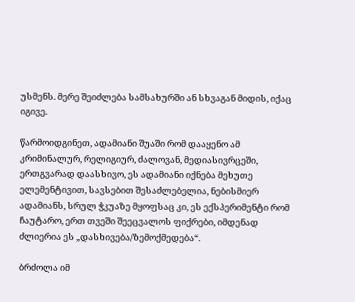უსმენს. მერე შეიძლება სამსახურში ან სხვაგან მიდის, იქაც იგივე.

წარმოიდგინეთ, ადამიანი შუაში რომ დააყენო ამ კრიმინალურ, რელიგიურ, ძალოვან, მედიასივრცეში, ერთგვარად დაასხივო, ეს ადამიანი იქნება მეხუთე ელემენტივით, სავსებით შესაძლებელია, ნებისმიერ ადამიანს, სრულ ჭკუაზე მყოფსაც კი, ეს ექსპერიმენტი რომ ჩაუტარო, ერთ თვეში შეეცვალოს ფიქრები, იმდენად ძლიერია ეს „დასხივება/ზემოქმედება“.

ბრძოლა იმ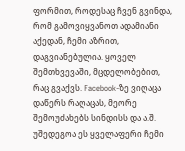ფორმით, როდესაც ჩვენ გვინდა, რომ გამოვიყვანოთ ადამიანი აქედან, ჩემი აზრით, დაგვიანებულია. ყოველ შემთხვევაში, მცდელობებით, რაც გვაქვს. Facebook-ზე ვიღაცა დაწერს რაღაცას, მეორე შემოუძახებს სინდისს და ა.შ. უშედეგოა ეს ყველაფერი ჩემი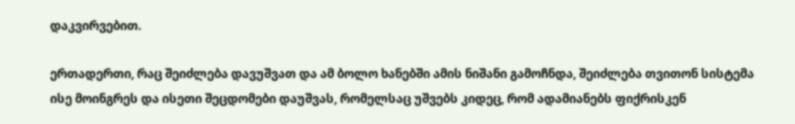დაკვირვებით.

ერთადერთი, რაც შეიძლება დავუშვათ და ამ ბოლო ხანებში ამის ნიშანი გამოჩნდა, შეიძლება თვითონ სისტემა ისე მოინგრეს და ისეთი შეცდომები დაუშვას, რომელსაც უშვებს კიდეც, რომ ადამიანებს ფიქრისკენ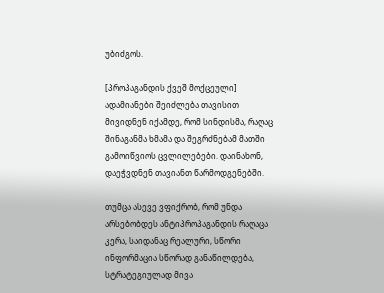უბიძგოს.

[პროპაგანდის ქვეშ მოქცეული] ადამიანები შეიძლება თავისით მივიდნენ იქამდე, რომ სინდისმა, რაღაც შინაგანმა ხმამა და შეგრძნებამ მათში გამოიწვიოს ცვლილებები. დაინახონ, დაეჭვდნენ თავიანთ წარმოდგენებში.

თუმცა ასევე ვფიქრობ, რომ უნდა არსებობდეს ანტიპროპაგანდის რაღაცა კერა, საიდანაც რეალური, სწორი ინფორმაცია სწორად განაწილდება, სტრატეგიულად მივა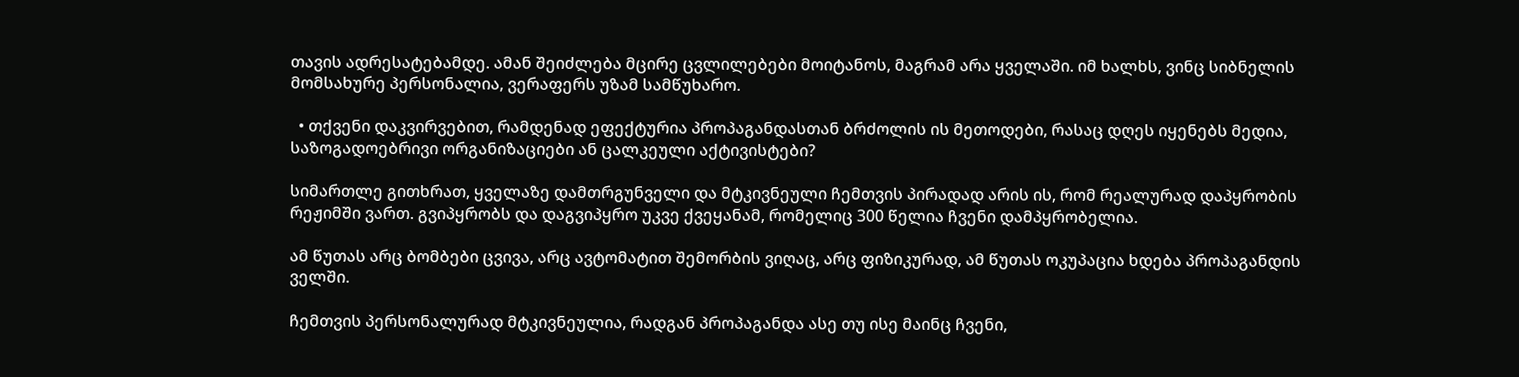თავის ადრესატებამდე. ამან შეიძლება მცირე ცვლილებები მოიტანოს, მაგრამ არა ყველაში. იმ ხალხს, ვინც სიბნელის მომსახურე პერსონალია, ვერაფერს უზამ სამწუხარო.

  • თქვენი დაკვირვებით, რამდენად ეფექტურია პროპაგანდასთან ბრძოლის ის მეთოდები, რასაც დღეს იყენებს მედია, საზოგადოებრივი ორგანიზაციები ან ცალკეული აქტივისტები?

სიმართლე გითხრათ, ყველაზე დამთრგუნველი და მტკივნეული ჩემთვის პირადად არის ის, რომ რეალურად დაპყრობის რეჟიმში ვართ. გვიპყრობს და დაგვიპყრო უკვე ქვეყანამ, რომელიც 300 წელია ჩვენი დამპყრობელია.

ამ წუთას არც ბომბები ცვივა, არც ავტომატით შემორბის ვიღაც, არც ფიზიკურად, ამ წუთას ოკუპაცია ხდება პროპაგანდის ველში.

ჩემთვის პერსონალურად მტკივნეულია, რადგან პროპაგანდა ასე თუ ისე მაინც ჩვენი,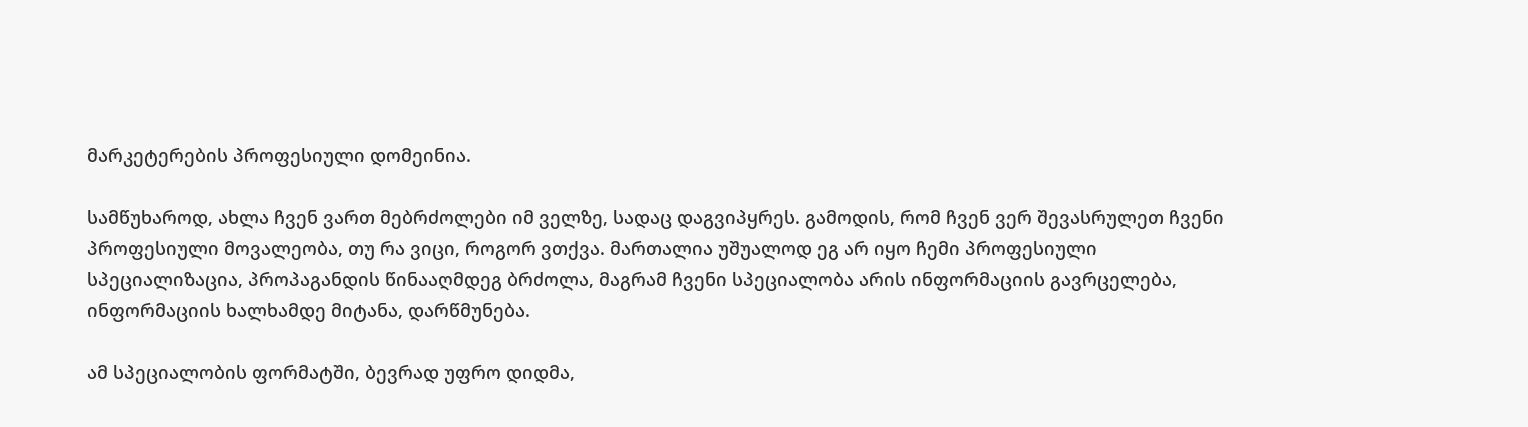მარკეტერების პროფესიული დომეინია.

სამწუხაროდ, ახლა ჩვენ ვართ მებრძოლები იმ ველზე, სადაც დაგვიპყრეს. გამოდის, რომ ჩვენ ვერ შევასრულეთ ჩვენი პროფესიული მოვალეობა, თუ რა ვიცი, როგორ ვთქვა. მართალია უშუალოდ ეგ არ იყო ჩემი პროფესიული სპეციალიზაცია, პროპაგანდის წინააღმდეგ ბრძოლა, მაგრამ ჩვენი სპეციალობა არის ინფორმაციის გავრცელება, ინფორმაციის ხალხამდე მიტანა, დარწმუნება.

ამ სპეციალობის ფორმატში, ბევრად უფრო დიდმა,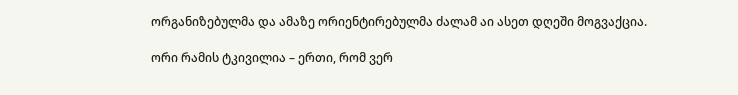ორგანიზებულმა და ამაზე ორიენტირებულმა ძალამ აი ასეთ დღეში მოგვაქცია.

ორი რამის ტკივილია – ერთი, რომ ვერ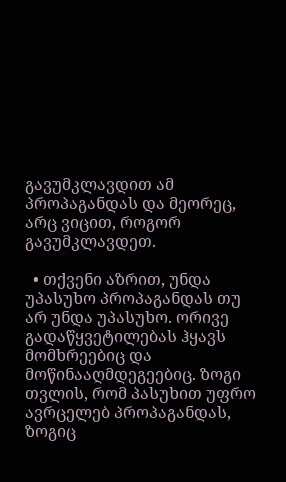გავუმკლავდით ამ პროპაგანდას და მეორეც, არც ვიცით, როგორ გავუმკლავდეთ.

  • თქვენი აზრით, უნდა უპასუხო პროპაგანდას თუ არ უნდა უპასუხო. ორივე გადაწყვეტილებას ჰყავს მომხრეებიც და მოწინააღმდეგეებიც. ზოგი თვლის, რომ პასუხით უფრო ავრცელებ პროპაგანდას, ზოგიც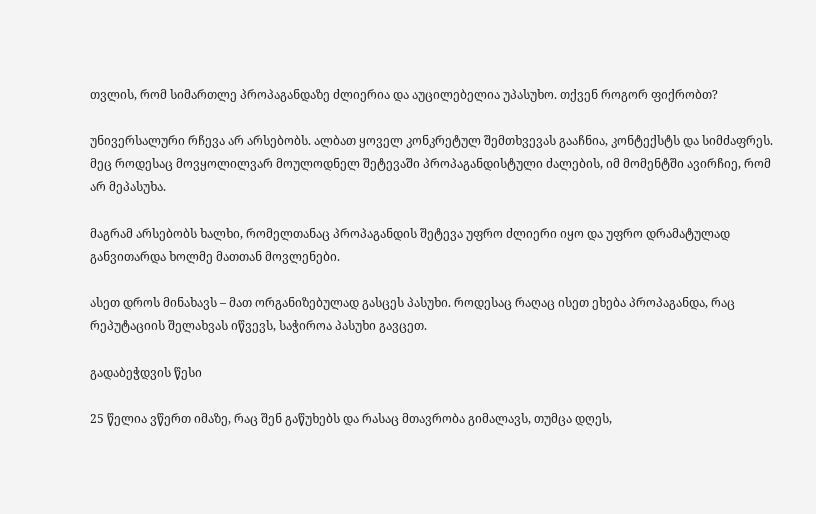თვლის, რომ სიმართლე პროპაგანდაზე ძლიერია და აუცილებელია უპასუხო. თქვენ როგორ ფიქრობთ?

უნივერსალური რჩევა არ არსებობს. ალბათ ყოველ კონკრეტულ შემთხვევას გააჩნია, კონტექსტს და სიმძაფრეს. მეც როდესაც მოვყოლილვარ მოულოდნელ შეტევაში პროპაგანდისტული ძალების, იმ მომენტში ავირჩიე, რომ არ მეპასუხა.

მაგრამ არსებობს ხალხი, რომელთანაც პროპაგანდის შეტევა უფრო ძლიერი იყო და უფრო დრამატულად განვითარდა ხოლმე მათთან მოვლენები.

ასეთ დროს მინახავს – მათ ორგანიზებულად გასცეს პასუხი. როდესაც რაღაც ისეთ ეხება პროპაგანდა, რაც რეპუტაციის შელახვას იწვევს, საჭიროა პასუხი გავცეთ.

გადაბეჭდვის წესი

25 წელია ვწერთ იმაზე, რაც შენ გაწუხებს და რასაც მთავრობა გიმალავს, თუმცა დღეს,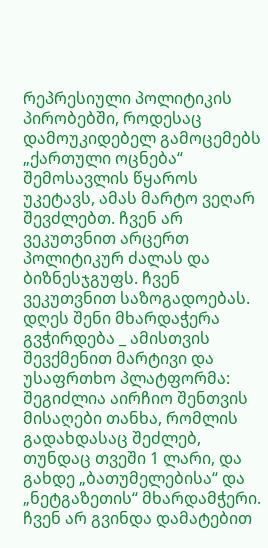რეპრესიული პოლიტიკის პირობებში, როდესაც დამოუკიდებელ გამოცემებს „ქართული ოცნება“ შემოსავლის წყაროს უკეტავს, ამას მარტო ვეღარ შევძლებთ. ჩვენ არ ვეკუთვნით არცერთ პოლიტიკურ ძალას და ბიზნესჯგუფს. ჩვენ ვეკუთვნით საზოგადოებას. დღეს შენი მხარდაჭერა გვჭირდება _ ამისთვის შევქმენით მარტივი და უსაფრთხო პლატფორმა: შეგიძლია აირჩიო შენთვის მისაღები თანხა, რომლის გადახდასაც შეძლებ, თუნდაც თვეში 1 ლარი, და გახდე „ბათუმელებისა“ და „ნეტგაზეთის“ მხარდამჭერი. ჩვენ არ გვინდა დამატებით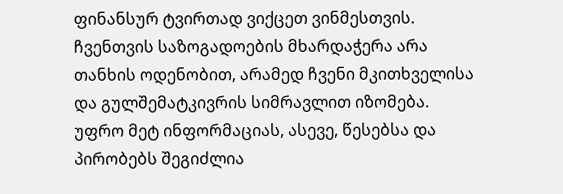ფინანსურ ტვირთად ვიქცეთ ვინმესთვის. ჩვენთვის საზოგადოების მხარდაჭერა არა თანხის ოდენობით, არამედ ჩვენი მკითხველისა და გულშემატკივრის სიმრავლით იზომება.
უფრო მეტ ინფორმაციას, ასევე, წესებსა და პირობებს შეგიძლია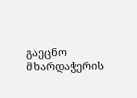გაეცნო მხარდაჭერის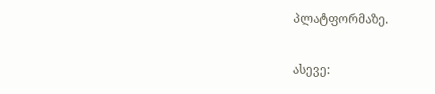პლატფორმაზე.

ასევე: